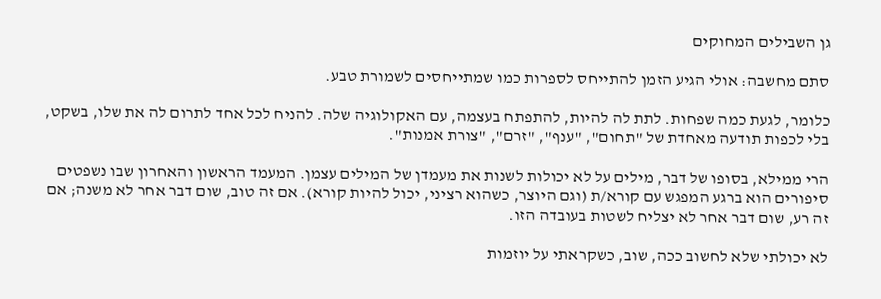גן השבילים המחוקים

סתם מחשבה: אולי הגיע הזמן להתייחס לספרות כמו שמתייחסים לשמורת טבע.

כלומר, לגעת כמה שפחות. לתת לה להיות, להתפתח בעצמה, עם האקולוגיה שלה. להניח לכל אחד לתרום לה את שלו, בשקט, בלי לכפות תודעה מאחדת של "תחום", "ענף", "זרם", "צורת אמנות".

הרי ממילא, בסופו של דבר, מילים על לא יכולות לשנות את מעמדן של המילים עצמן. המעמד הראשון והאחרון שבו נשפטים סיפורים הוא ברגע המפגש עם קורא/ת (וגם היוצר, כשהוא רציני, יכול להיות קורא). אם זה טוב, שום דבר אחר לא משנה; אם זה רע, שום דבר אחר לא יצליח לשטות בעובדה הזו.

לא יכולתי שלא לחשוב ככה, שוב, כשקראתי על יוזמות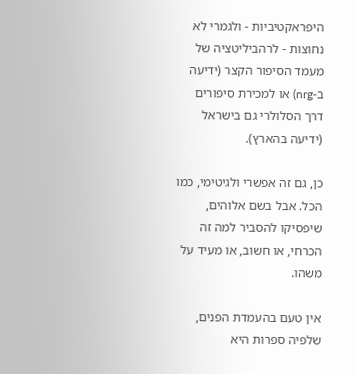היפראקטיביות - ולגמרי לא נחוצות - לרהביליטציה של מעמד הסיפור הקצר (ידיעה ב-nrg) או למכירת סיפורים דרך הסלולרי גם בישראל (ידיעה בהארץ).

כן, גם זה אפשרי ולגיטימי, כמו הכל. אבל בשם אלוהים, שיפסיקו להסביר למה זה הכרחי, או חשוב, או מעיד על משהו.

אין טעם בהעמדת הפנים, שלפיה ספרות היא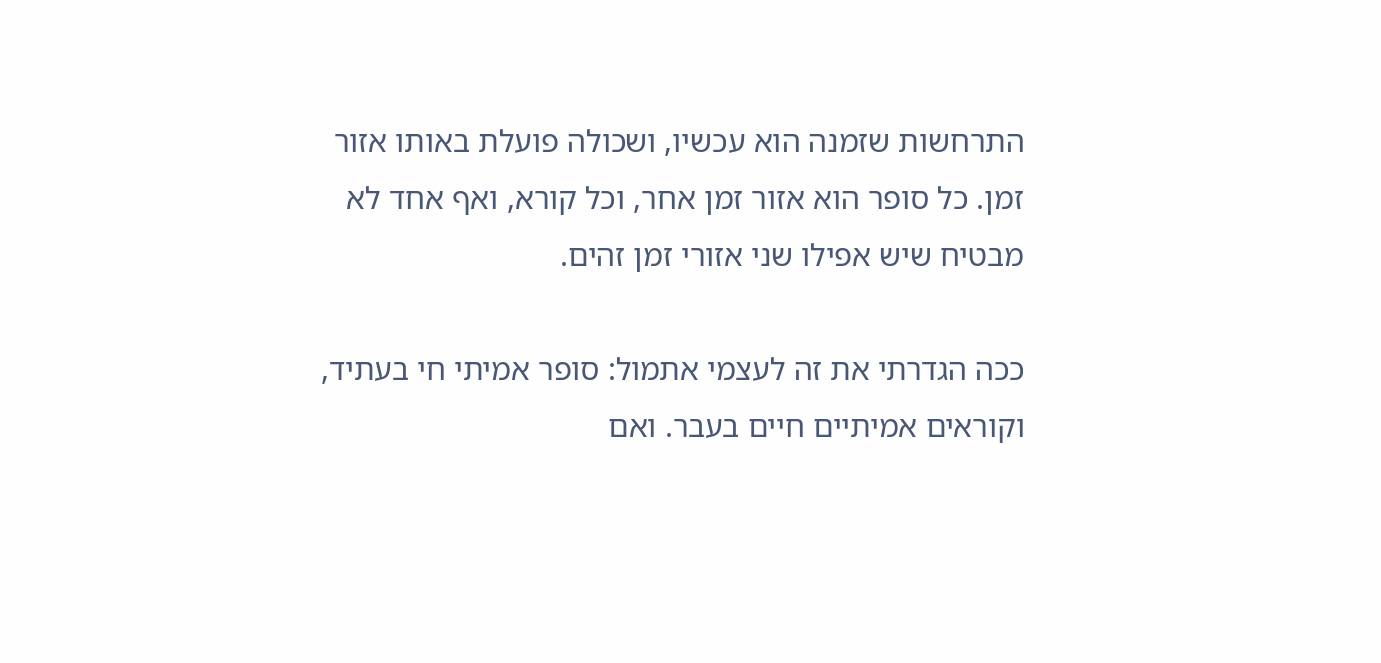התרחשות שזמנה הוא עכשיו, ושכולה פועלת באותו אזור זמן. כל סופר הוא אזור זמן אחר, וכל קורא, ואף אחד לא מבטיח שיש אפילו שני אזורי זמן זהים.

ככה הגדרתי את זה לעצמי אתמול: סופר אמיתי חי בעתיד, וקוראים אמיתיים חיים בעבר. ואם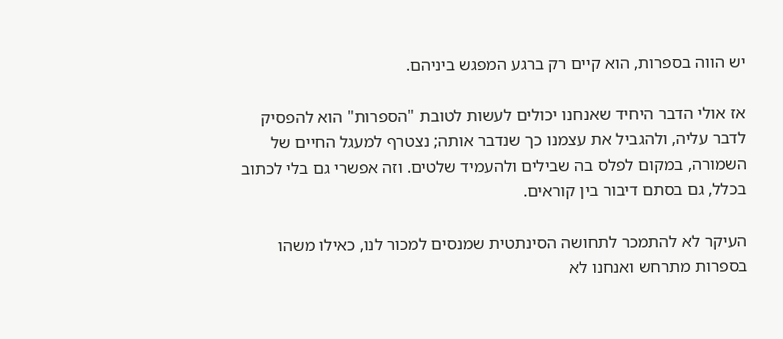יש הווה בספרות, הוא קיים רק ברגע המפגש ביניהם.

אז אולי הדבר היחיד שאנחנו יכולים לעשות לטובת "הספרות" הוא להפסיק לדבר עליה, ולהגביל את עצמנו כך שנדבר אותה; נצטרף למעגל החיים של השמורה, במקום לפלס בה שבילים ולהעמיד שלטים. וזה אפשרי גם בלי לכתוב בכלל, גם בסתם דיבור בין קוראים.

העיקר לא להתמכר לתחושה הסינתטית שמנסים למכור לנו, כאילו משהו בספרות מתרחש ואנחנו לא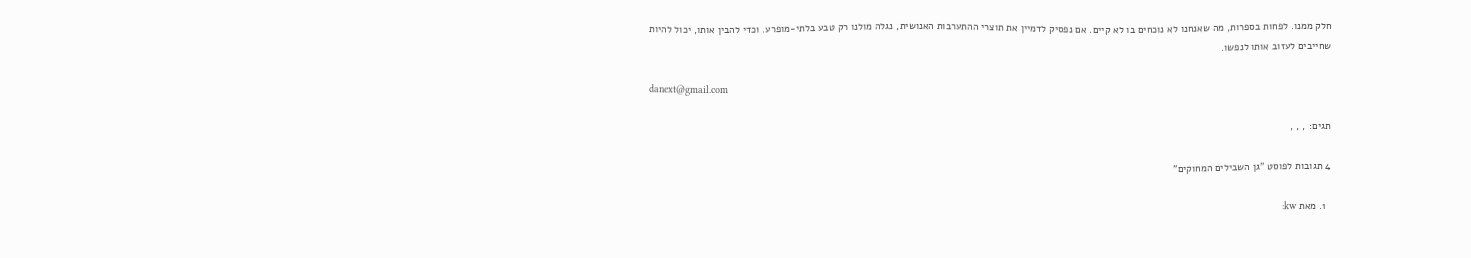חלק ממנו. לפחות בספרות, מה שאנחנו לא נוכחים בו לא קיים. אם נפסיק לדמיין את תוצרי ההתערבות האנושית, נגלה מולנו רק טבע בלתי-מופרע. וכדי להבין אותו, יכול להיות שחייבים לעזוב אותו לנפשו.

danext@gmail.com

תגים: , , ,

4 תגובות לפוסט "גן השבילים המחוקים"

  1. מאת kw: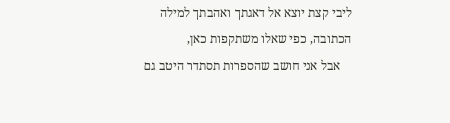ליבי קצת יוצא אל דאגתך ואהבתך למילה הכתובה, כפי שאלו משתקפות כאן,
    אבל אני חושב שהספרות תסתדר היטב גם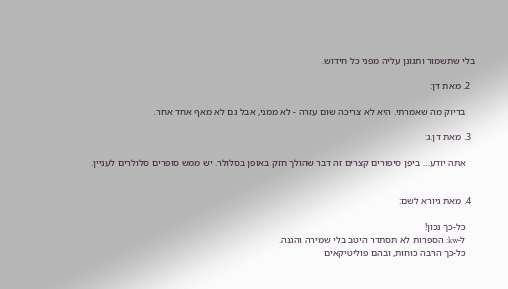בלי שתשמור ותגונן עליה מפני כל חידוש.

  2. מאת דן:

    בדיוק מה שאמרתי. היא לא צריכה שום עזרה - לא ממני, אבל גם לא מאף אחד אחר.

  3. מאת דן.ג:

    אתה יודע… ביפן סיפורים קצרים זה דבר שהולך חזק באופן בסלולר. יש ממש סופרים סלולרים לעניין.


  4. מאת גיורא לשם:

    כל-כך נכון!
    ל-kw: הספרות לא תסתדר היטב בלי שמירה והגנה.
    כל-כך הרבה כוחות, ובהם פוליטיקאים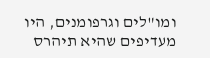ומו"לים וגרפומנים, היו מעדיפים שהיא תיהרס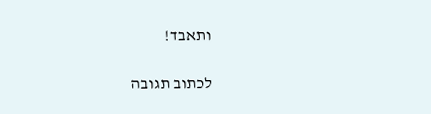ותאבד!

לכתוב תגובה